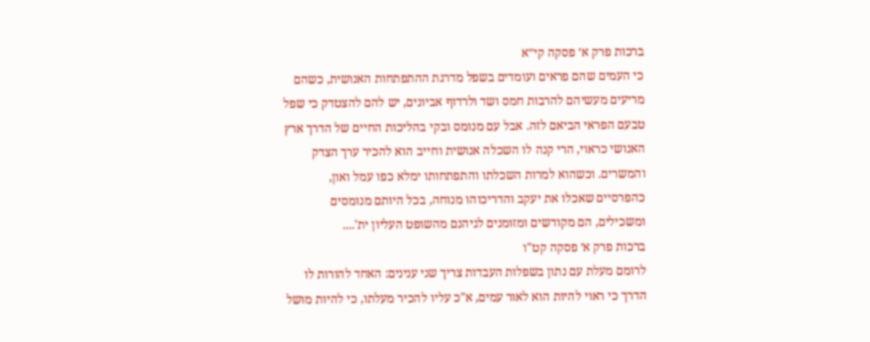ברכות פרק א׳ פסקה קי״א
כי העמים שהם פראים ועומדים בשפל מדרגת ההתפתחות האנושית, כשהם מריעים מעשיהם להרבות חמס ושד ולרדוף אביונים, יש להם להצטדק כי שפל טבעם הפראי הביאם לזה. אבל עם מנומס ובקי בהליכות החיים של הדרך ארץ האנושי כראוי, הרי קנה לו השכלה אנושית וחייב הוא להכיר ערך הצדק והמשרים. וכשהוא למרות השכלתו והתפתחותו ימלא כפו עמל ואון, כהפרסיים שאכלו את יעקב והדריכוהו מנוחה, בכל היותם מנומסים ומשכילים, הם מקודשים ומזומנים לגיהנם מהשופט העליון ית'....
ברכות פרק א׳ פסקה קט"ו
לרומם מעלת עם נתון בשפלות העבדות צריך שני ענינים: האחד להורות לו הדרך כי ראוי להיות הוא לאור עמים, א"כ עליו להכיר מעלתו, כי להיות מושל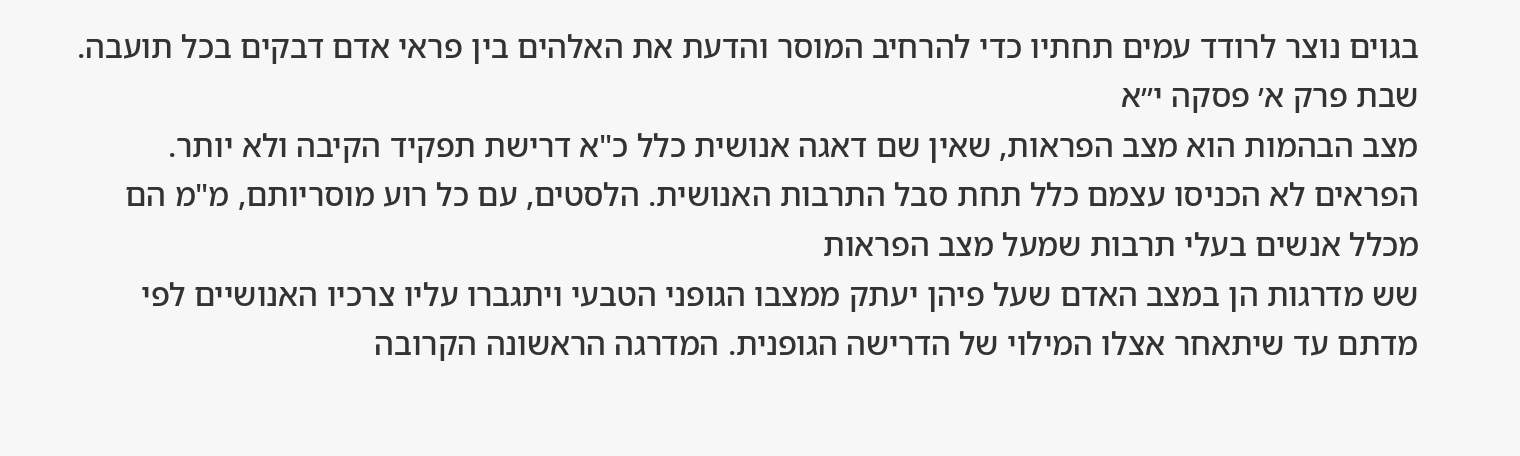בגוים נוצר לרודד עמים תחתיו כדי להרחיב המוסר והדעת את האלהים בין פראי אדם דבקים בכל תועבה.
שבת פרק א׳ פסקה י״א
מצב הבהמות הוא מצב הפראות, שאין שם דאגה אנושית כלל כ"א דרישת תפקיד הקיבה ולא יותר. הפראים לא הכניסו עצמם כלל תחת סבל התרבות האנושית. הלסטים, עם כל רוע מוסריותם, מ"מ הם מכלל אנשים בעלי תרבות שמעל מצב הפראות
שש מדרגות הן במצב האדם שעל פיהן יעתק ממצבו הגופני הטבעי ויתגברו עליו צרכיו האנושיים לפי מדתם עד שיתאחר אצלו המילוי של הדרישה הגופנית. המדרגה הראשונה הקרובה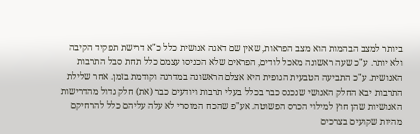ביותר למצב הבהמות הוא מצב הפראות, שאין שם דאגה אנושית כלל כ"א דרישת תפקיד הקיבה ולא יותר. ע"כ שעה ראשונה מאכל לודים, הפראים שלא הכניסו עצמם כלל תחת סבל התרבות האנושית. ע"כ התביעה הטבעית הגופית היא אצלם הראשונה במדרגה וקודמת בזמן. אחר שלילת התרבות יבא החלק האנושי שנכנס כבר בכלל בעלי תרבות ויודעים כבר (את) חלק גדול מהדרישות האנושיות שהן חוץ למילוי הכרס הפשוטה. אע"פ שהכח המוסרי לא עלה עליהם כלל להרחיקם מהיות שקועים בצרכים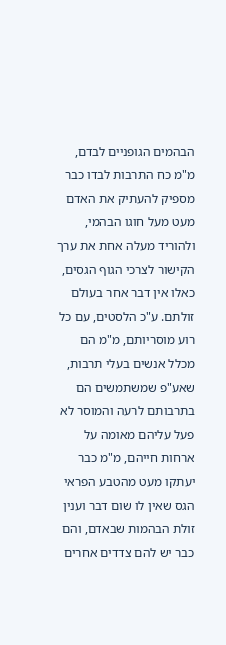הבהמים הגופניים לבדם, מ"מ כח התרבות לבדו כבר מספיק להעתיק את האדם מעט מעל חוגו הבהמי, ולהוריד מעלה אחת את ערך הקישור לצרכי הגוף הגסים, כאלו אין דבר אחר בעולם זולתם. ע"כ הלסטים, עם כל רוע מוסריותם, מ"מ הם מכלל אנשים בעלי תרבות, שאע"פ שמשתמשים הם בתרבותם לרעה והמוסר לא פעל עליהם מאומה על ארחות חייהם, מ"מ כבר יעתקו מעט מהטבע הפראי הגס שאין לו שום דבר וענין זולת הבהמות שבאדם, והם כבר יש להם צדדים אחרים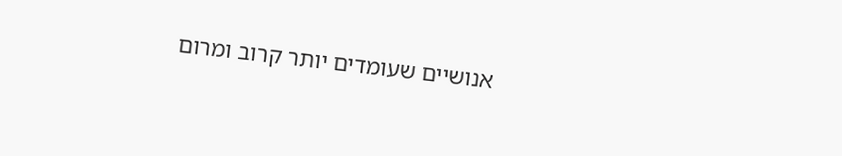אנושיים שעומדים יותר קרוב ומרום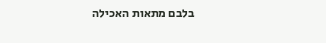בלבם מתאות האכילה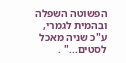הפשוטה השפלה ובהמית לגמרי, ע"כ שניה מאכל לסטים..." .